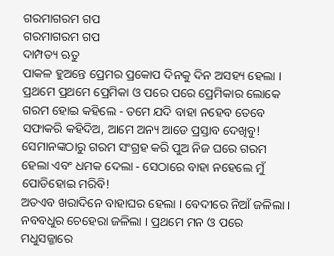ଗରମାଗରମ ଗପ
ଗରମାଗରମ ଗପ
ଦାମ୍ପତ୍ୟ ଋତୁ
ପାକଳ ହୁଅନ୍ତେ ପ୍ରେମର ପ୍ରକୋପ ଦିନକୁ ଦିନ ଅସହ୍ୟ ହେଲା । ପ୍ରଥମେ ପ୍ରଥମେ ପ୍ରେମିକା ଓ ପରେ ପରେ ପ୍ରେମିକାର ଲୋକେ ଗରମ ହୋଇ କହିଲେ - ତମେ ଯଦି ବାହା ନହେବ ତେବେ ସଫାକରି କହିଦିଅ, ଆମେ ଅନ୍ୟ ଆଡେ ପ୍ରସ୍ତାବ ଦେଖିବୁ!
ସେମାନଙ୍କଠାରୁ ଗରମ ସଂଗ୍ରହ କରି ପୁଅ ନିଜ ଘରେ ଗରମ ହେଲା ଏବଂ ଧମକ ଦେଲା - ସେଠାରେ ବାହା ନହେଲେ ମୁଁ ପୋଡିହୋଇ ମରିବି!
ଅତଏବ ଖରାଦିନେ ବାହାଘର ହେଲା । ବେଦୀରେ ନିଆଁ ଜଳିଲା । ନବବଧୁର ଚେହେରା ଜଳିଲା । ପ୍ରଥମେ ମନ ଓ ପରେ ମଧୁସଜ୍ଜାରେ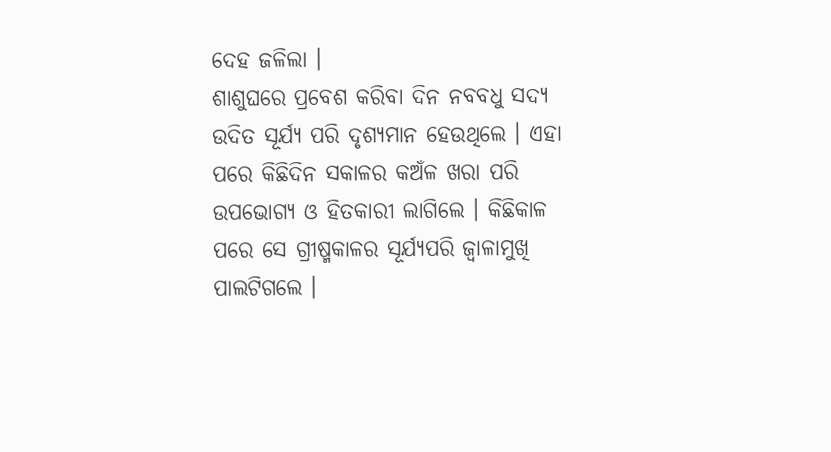ଦେହ ଜଳିଲା ।
ଶାଶୁଘରେ ପ୍ରବେଶ କରିବା ଦିନ ନବବଧୁ ସଦ୍ୟ ଉଦିତ ସୂର୍ଯ୍ୟ ପରି ଦୃଶ୍ୟମାନ ହେଉଥିଲେ । ଏହା ପରେ କିଛିଦିନ ସକାଳର କଅଁଳ ଖରା ପରି ଉପଭୋଗ୍ୟ ଓ ହିତକାରୀ ଲାଗିଲେ । କିଛିକାଳ ପରେ ସେ ଗ୍ରୀଷ୍ମକାଳର ସୂର୍ଯ୍ୟପରି ଜ୍ବାଳାମୁଖି ପାଲଟିଗଲେ ।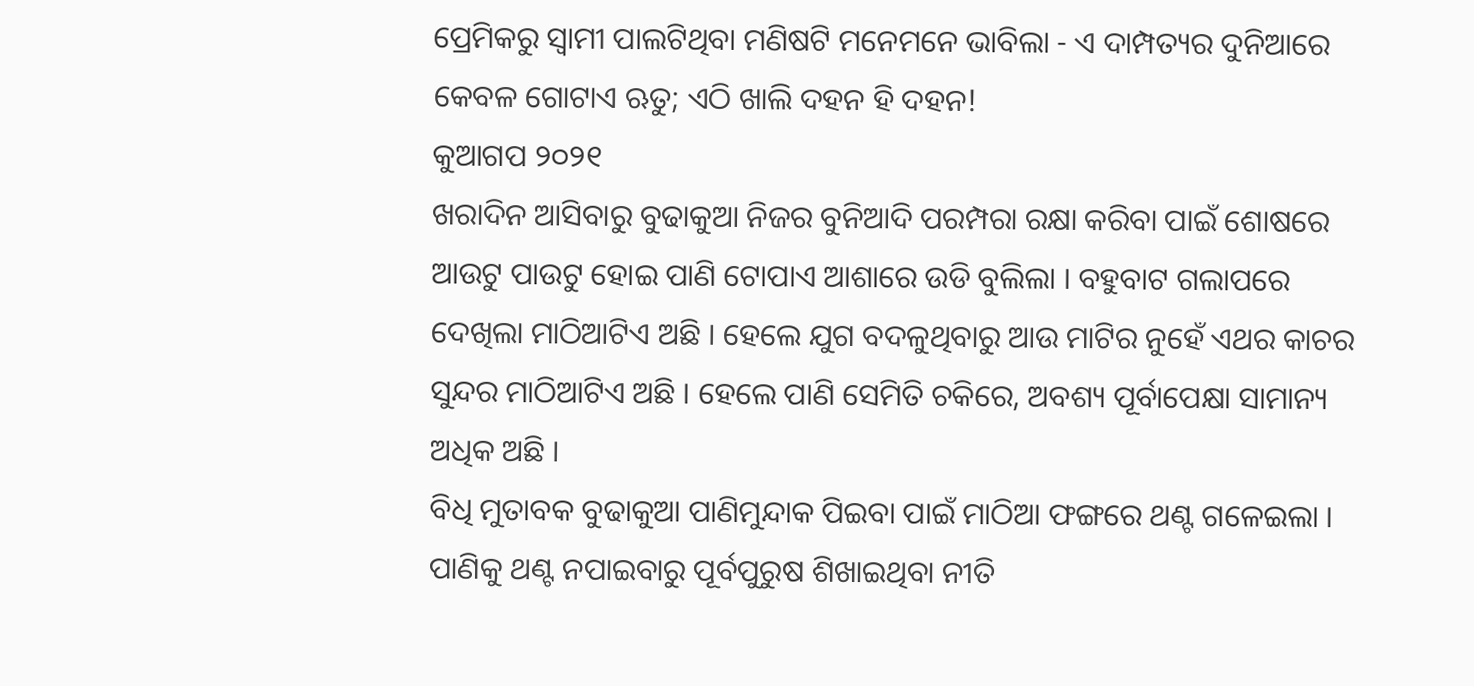ପ୍ରେମିକରୁ ସ୍ବାମୀ ପାଲଟିଥିବା ମଣିଷଟି ମନେମନେ ଭାବିଲା - ଏ ଦାମ୍ପତ୍ୟର ଦୁନିଆରେ କେବଳ ଗୋଟାଏ ଋତୁ; ଏଠି ଖାଲି ଦହନ ହି ଦହନ!
କୁଆଗପ ୨୦୨୧
ଖରାଦିନ ଆସିବାରୁ ବୁଢାକୁଆ ନିଜର ବୁନିଆଦି ପରମ୍ପରା ରକ୍ଷା କରିବା ପାଇଁ ଶୋଷରେ ଆଉଟୁ ପାଉଟୁ ହୋଇ ପାଣି ଟୋପାଏ ଆଶାରେ ଉଡି ବୁଲିଲା । ବହୁବାଟ ଗଲାପରେ ଦେଖିଲା ମାଠିଆଟିଏ ଅଛି । ହେଲେ ଯୁଗ ବଦଳୁଥିବାରୁ ଆଉ ମାଟିର ନୁହେଁ ଏଥର କାଚର ସୁନ୍ଦର ମାଠିଆଟିଏ ଅଛି । ହେଲେ ପାଣି ସେମିତି ଚକିରେ, ଅବଶ୍ୟ ପୂର୍ବାପେକ୍ଷା ସାମାନ୍ୟ ଅଧିକ ଅଛି ।
ବିଧି ମୁତାବକ ବୁଢାକୁଆ ପାଣିମୁନ୍ଦାକ ପିଇବା ପାଇଁ ମାଠିଆ ଫଙ୍ଗରେ ଥଣ୍ଟ ଗଳେଇଲା । ପାଣିକୁ ଥଣ୍ଟ ନପାଇବାରୁ ପୂର୍ବପୁରୁଷ ଶିଖାଇଥିବା ନୀତି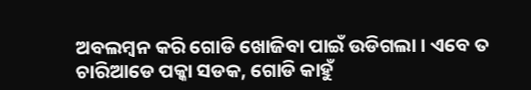ଅବଲମ୍ବନ କରି ଗୋଡି ଖୋଜିବା ପାଇଁ ଉଡିଗଲା । ଏବେ ତ ଚାରିଆଡେ ପକ୍କା ସଡକ, ଗୋଡି କାହୁଁ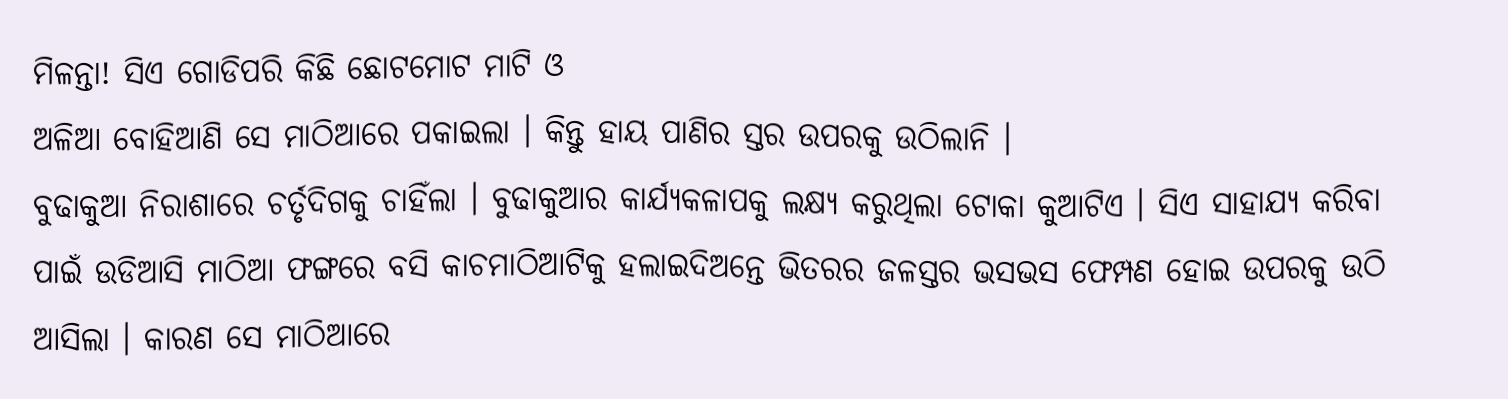ମିଳନ୍ତା! ସିଏ ଗୋଡିପରି କିଛି ଛୋଟମୋଟ ମାଟି ଓ
ଅଳିଆ ବୋହିଆଣି ସେ ମାଠିଆରେ ପକାଇଲା । କିନ୍ତୁ ହାୟ ପାଣିର ସ୍ତର ଉପରକୁ ଉଠିଲାନି ।
ବୁଢାକୁଆ ନିରାଶାରେ ଚର୍ତୃଦିଗକୁ ଚାହିଁଲା । ବୁଢାକୁଆର କାର୍ଯ୍ୟକଳାପକୁ ଲକ୍ଷ୍ୟ କରୁଥିଲା ଟୋକା କୁଆଟିଏ । ସିଏ ସାହାଯ୍ୟ କରିବା ପାଇଁ ଉଡିଆସି ମାଠିଆ ଫଙ୍ଗରେ ବସି କାଚମାଠିଆଟିକୁ ହଲାଇଦିଅନ୍ତେ ଭିତରର ଜଳସ୍ତର ଭସଭସ ଫେମ୍ପଣ ହୋଇ ଉପରକୁ ଉଠି ଆସିଲା । କାରଣ ସେ ମାଠିଆରେ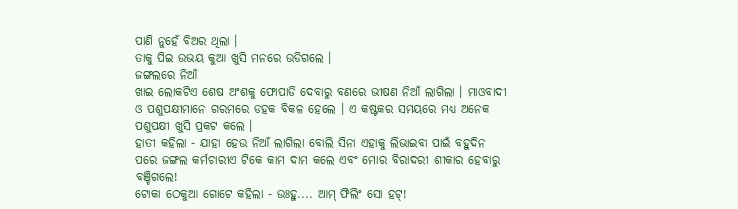ପାଣି ନୁହେଁ ବିଅର ଥିଲା ।
ତାକୁ ପିଇ ଉଭୟ କୁଆ ଖୁସି ମନରେ ଉଡିଗଲେ ।
ଜଙ୍ଗଲରେ ନିଆଁ
ଖାଇ ଲୋକଟିଏ ଶେଷ ଅଂଶକୁ ଫୋପାଡି ଦେବାରୁ ବଣରେ ଭୀଷଣ ନିଆଁ ଲାଗିଲା । ମାଓବାଦୀ ଓ ପଶୁପକ୍ଷୀମାନେ ଗରମରେ ଡହକ ବିକଳ ହେଲେ । ଏ କଷ୍ଟକର ସମୟରେ ମଧ୍ୟ ଅନେକ ପଶୁପକ୍ଷୀ ଖୁସି ପ୍ରକଟ କଲେ ।
ହାତୀ କହିଲା - ଯାହା ହେଉ ନିଆଁ ଲାଗିଲା ବୋଲି ସିନା ଏହାକୁ ଲିଭାଇବା ପାଇଁ ବହୁଦିନ ପରେ ଜଙ୍ଗଲ କର୍ମଚାରୀଏ ଟିକେ କାମ ଦାମ କଲେ ଏବଂ ମୋର ବିରାଦରୀ ଶୀକାର ହେବାରୁ ବଞ୍ଚିଗଲେ!
ଟୋକା ଠେକୁଆ ଗୋଟେ କହିଲା - ଉଃହୁ.... ଆମ୍ ଫିଲିଂ ସୋ ହଟ୍!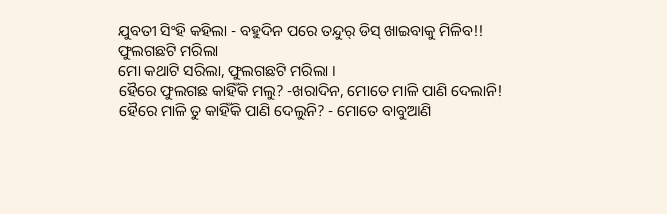ଯୁବତୀ ସିଂହି କହିଲା - ବହୁଦିନ ପରେ ତନ୍ଦୁର୍ ଡିସ୍ ଖାଇବାକୁ ମିଳିବ!!
ଫୁଲଗଛଟି ମରିଲା
ମୋ କଥାଟି ସରିଲା, ଫୁଲଗଛଟି ମରିଲା ।
ହୈରେ ଫୁଲଗଛ କାହିଁକି ମଲୁ? -ଖରାଦିନ, ମୋତେ ମାଳି ପାଣି ଦେଲାନି!
ହୈରେ ମାଳି ତୁ କାହିଁକି ପାଣି ଦେଲୁନି? - ମୋତେ ବାବୁଆଣି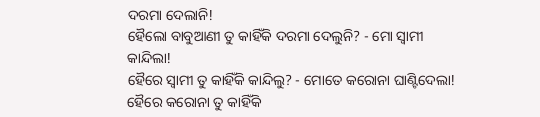ଦରମା ଦେଲାନି!
ହୈଲୋ ବାବୁଆଣୀ ତୁ କାହିଁକି ଦରମା ଦେଲୁନି? - ମୋ ସ୍ବାମୀ କାନ୍ଦିଲା!
ହୈରେ ସ୍ବାମୀ ତୁ କାହିଁକି କାନ୍ଦିଲୁ? - ମୋତେ କରୋନା ଘାଣ୍ଟିଦେଲା!
ହୈରେ କରୋନା ତୁ କାହିଁକି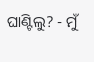ଘାଣ୍ଟିଲୁ? - ମୁଁ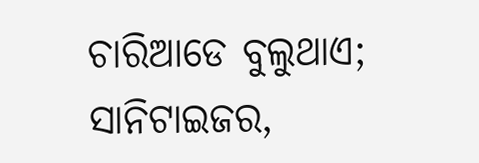ଚାରିଆଡେ ବୁଲୁଥାଏ; ସାନିଟାଇଜର,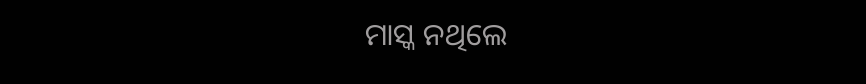ମାସ୍କ ନଥିଲେ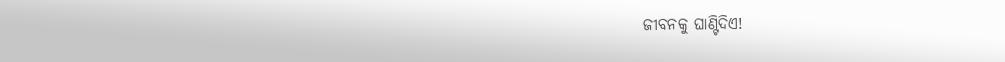ଜୀବନକୁ ଘାଣ୍ଟିଦିଏ!